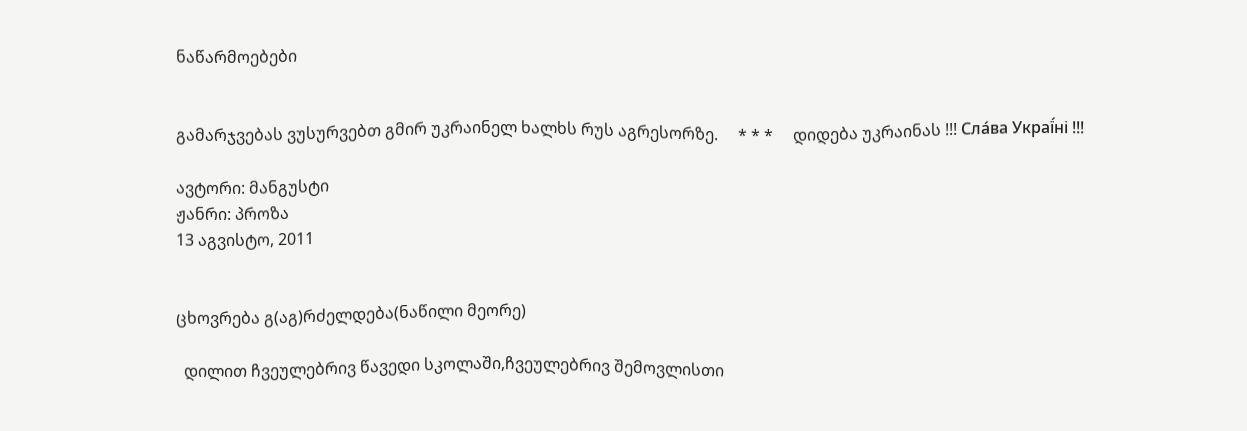ნაწარმოებები


გამარჯვებას ვუსურვებთ გმირ უკრაინელ ხალხს რუს აგრესორზე.     * * *     დიდება უკრაინას !!! Сла́ва Украї́ні !!!

ავტორი: მანგუსტი
ჟანრი: პროზა
13 აგვისტო, 2011


ცხოვრება გ(აგ)რძელდება(ნაწილი მეორე)

  დილით ჩვეულებრივ წავედი სკოლაში,ჩვეულებრივ შემოვლისთი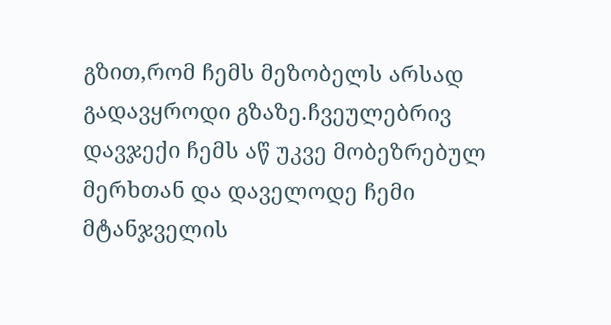გზით,რომ ჩემს მეზობელს არსად გადავყროდი გზაზე.ჩვეულებრივ დავჯექი ჩემს აწ უკვე მობეზრებულ მერხთან და დაველოდე ჩემი მტანჯველის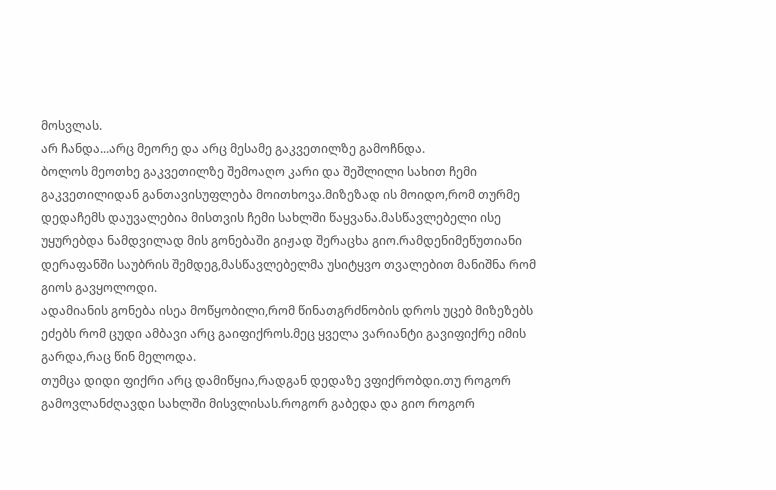მოსვლას.
არ ჩანდა...არც მეორე და არც მესამე გაკვეთილზე გამოჩნდა.
ბოლოს მეოთხე გაკვეთილზე შემოაღო კარი და შეშლილი სახით ჩემი გაკვეთილიდან განთავისუფლება მოითხოვა.მიზეზად ის მოიდო,რომ თურმე დედაჩემს დაუვალებია მისთვის ჩემი სახლში წაყვანა.მასწავლებელი ისე უყურებდა ნამდვილად მის გონებაში გიჟად შერაცხა გიო.რამდენიმეწუთიანი დერაფანში საუბრის შემდეგ,მასწავლებელმა უსიტყვო თვალებით მანიშნა რომ გიოს გავყოლოდი.
ადამიანის გონება ისეა მოწყობილი,რომ წინათგრძნობის დროს უცებ მიზეზებს ეძებს რომ ცუდი ამბავი არც გაიფიქროს.მეც ყველა ვარიანტი გავიფიქრე იმის გარდა,რაც წინ მელოდა.
თუმცა დიდი ფიქრი არც დამიწყია,რადგან დედაზე ვფიქრობდი.თუ როგორ გამოვლანძღავდი სახლში მისვლისას.როგორ გაბედა და გიო როგორ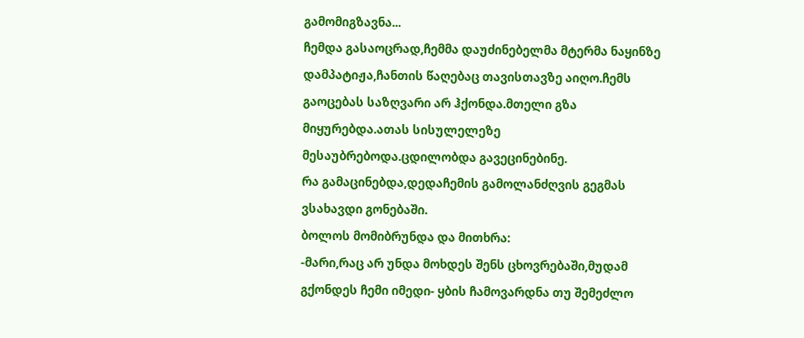გამომიგზავნა...
ჩემდა გასაოცრად,ჩემმა დაუძინებელმა მტერმა ნაყინზე დამპატიჟა,ჩანთის წაღებაც თავისთავზე აიღო.ჩემს გაოცებას საზღვარი არ ჰქონდა.მთელი გზა მიყურებდა.ათას სისულელეზე მესაუბრებოდა.ცდილობდა გავეცინებინე.
რა გამაცინებდა,დედაჩემის გამოლანძღვის გეგმას ვსახავდი გონებაში.
ბოლოს მომიბრუნდა და მითხრა:
-მარი,რაც არ უნდა მოხდეს შენს ცხოვრებაში,მუდამ გქონდეს ჩემი იმედი- ყბის ჩამოვარდნა თუ შემეძლო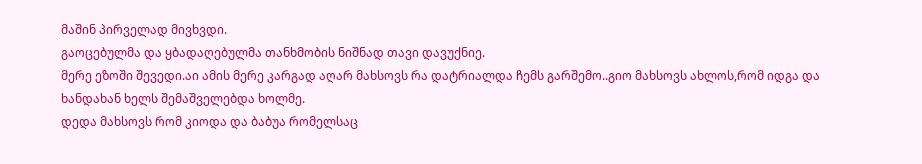მაშინ პირველად მივხვდი.
გაოცებულმა და ყბადაღებულმა თანხმობის ნიშნად თავი დავუქნიე.
მერე ეზოში შევედი.აი ამის მერე კარგად აღარ მახსოვს რა დატრიალდა ჩემს გარშემო..გიო მახსოვს ახლოს,რომ იდგა და ხანდახან ხელს შემაშველებდა ხოლმე.
დედა მახსოვს რომ კიოდა და ბაბუა რომელსაც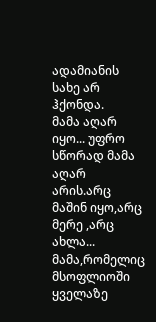ადამიანის სახე არ ჰქონდა.
მამა აღარ იყო... უფრო სწორად მამა აღარ არის.არც მაშინ იყო,არც მერე ,არც ახლა...
მამა,რომელიც მსოფლიოში ყველაზე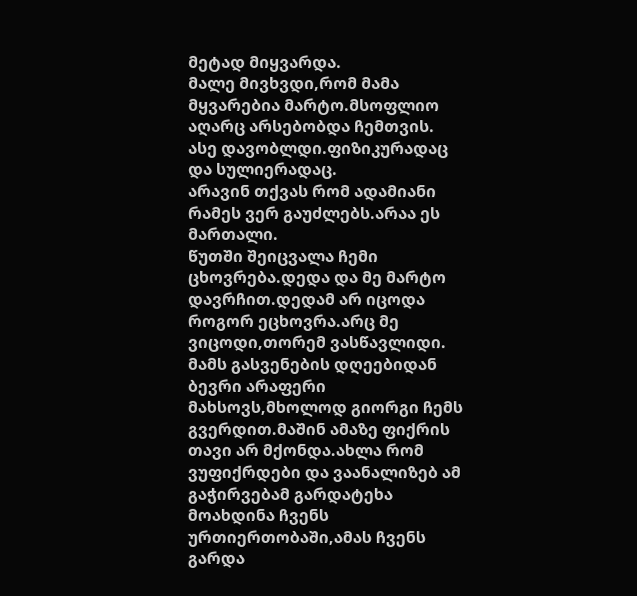მეტად მიყვარდა.
მალე მივხვდი,რომ მამა მყვარებია მარტო.მსოფლიო აღარც არსებობდა ჩემთვის.
ასე დავობლდი.ფიზიკურადაც და სულიერადაც.
არავინ თქვას რომ ადამიანი რამეს ვერ გაუძლებს.არაა ეს მართალი.
წუთში შეიცვალა ჩემი ცხოვრება.დედა და მე მარტო დავრჩით.დედამ არ იცოდა როგორ ეცხოვრა.არც მე ვიცოდი,თორემ ვასწავლიდი.
მამს გასვენების დღეებიდან ბევრი არაფერი მახსოვს,მხოლოდ გიორგი ჩემს გვერდით.მაშინ ამაზე ფიქრის თავი არ მქონდა.ახლა რომ ვუფიქრდები და ვაანალიზებ ამ გაჭირვებამ გარდატეხა მოახდინა ჩვენს ურთიერთობაში,ამას ჩვენს გარდა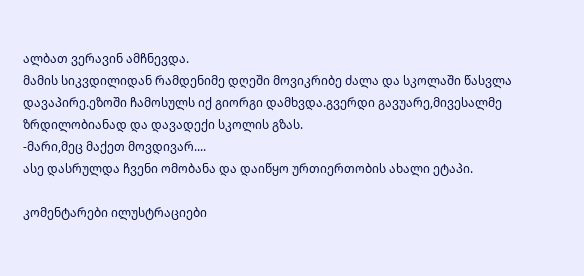ალბათ ვერავინ ამჩნევდა.
მამის სიკვდილიდან რამდენიმე დღეში მოვიკრიბე ძალა და სკოლაში წასვლა დავაპირე.ეზოში ჩამოსულს იქ გიორგი დამხვდა.გვერდი გავუარე,მივესალმე ზრდილობიანად და დავადექი სკოლის გზას.
-მარი,მეც მაქეთ მოვდივარ....
ასე დასრულდა ჩვენი ომობანა და დაიწყო ურთიერთობის ახალი ეტაპი.

კომენტარები ილუსტრაციები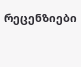რეცენზიები